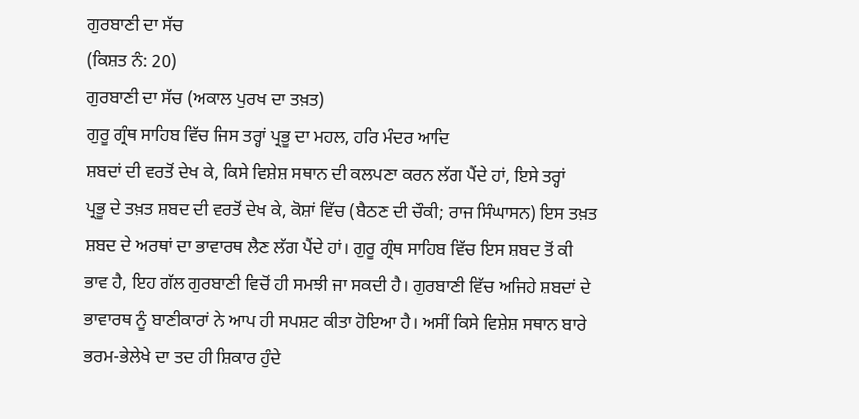ਗੁਰਬਾਣੀ ਦਾ ਸੱਚ
(ਕਿਸ਼ਤ ਨੰ: 20)
ਗੁਰਬਾਣੀ ਦਾ ਸੱਚ (ਅਕਾਲ ਪੁਰਖ ਦਾ ਤਖ਼ਤ)
ਗੁਰੂ ਗ੍ਰੰਥ ਸਾਹਿਬ ਵਿੱਚ ਜਿਸ ਤਰ੍ਹਾਂ ਪ੍ਰਭੂ ਦਾ ਮਹਲ, ਹਰਿ ਮੰਦਰ ਆਦਿ
ਸ਼ਬਦਾਂ ਦੀ ਵਰਤੋਂ ਦੇਖ ਕੇ, ਕਿਸੇ ਵਿਸ਼ੇਸ਼ ਸਥਾਨ ਦੀ ਕਲਪਣਾ ਕਰਨ ਲੱਗ ਪੈਂਦੇ ਹਾਂ, ਇਸੇ ਤਰ੍ਹਾਂ
ਪ੍ਰਭੂ ਦੇ ਤਖ਼ਤ ਸ਼ਬਦ ਦੀ ਵਰਤੋਂ ਦੇਖ ਕੇ, ਕੋਸ਼ਾਂ ਵਿੱਚ (ਬੈਠਣ ਦੀ ਚੌਕੀ; ਰਾਜ ਸਿੰਘਾਸਨ) ਇਸ ਤਖ਼ਤ
ਸ਼ਬਦ ਦੇ ਅਰਥਾਂ ਦਾ ਭਾਵਾਰਥ ਲੈਣ ਲੱਗ ਪੈਂਦੇ ਹਾਂ। ਗੁਰੂ ਗ੍ਰੰਥ ਸਾਹਿਬ ਵਿੱਚ ਇਸ ਸ਼ਬਦ ਤੋਂ ਕੀ
ਭਾਵ ਹੈ, ਇਹ ਗੱਲ ਗੁਰਬਾਣੀ ਵਿਚੋਂ ਹੀ ਸਮਝੀ ਜਾ ਸਕਦੀ ਹੈ। ਗੁਰਬਾਣੀ ਵਿੱਚ ਅਜਿਹੇ ਸ਼ਬਦਾਂ ਦੇ
ਭਾਵਾਰਥ ਨੂੰ ਬਾਣੀਕਾਰਾਂ ਨੇ ਆਪ ਹੀ ਸਪਸ਼ਟ ਕੀਤਾ ਹੋਇਆ ਹੈ। ਅਸੀਂ ਕਿਸੇ ਵਿਸ਼ੇਸ਼ ਸਥਾਨ ਬਾਰੇ
ਭਰਮ-ਭੇਲੇਖੇ ਦਾ ਤਦ ਹੀ ਸ਼ਿਕਾਰ ਹੁੰਦੇ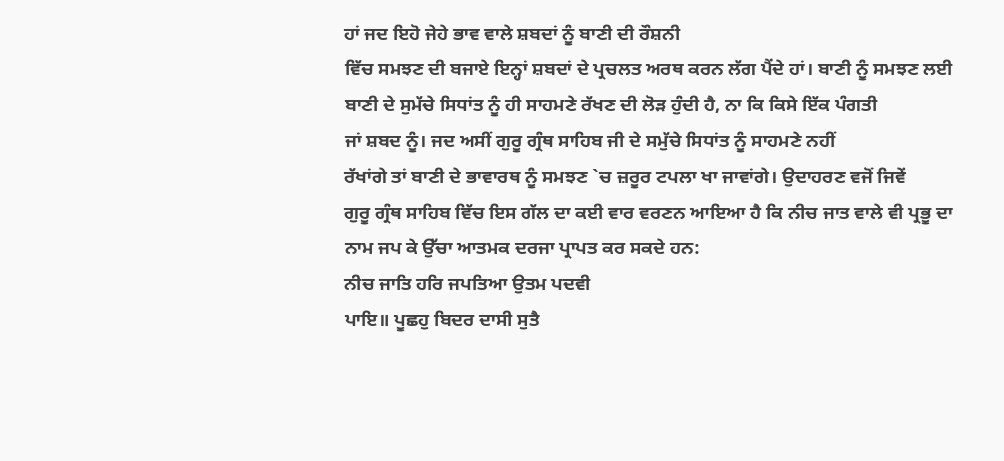ਹਾਂ ਜਦ ਇਹੋ ਜੇਹੇ ਭਾਵ ਵਾਲੇ ਸ਼ਬਦਾਂ ਨੂੰ ਬਾਣੀ ਦੀ ਰੌਸ਼ਨੀ
ਵਿੱਚ ਸਮਝਣ ਦੀ ਬਜਾਏ ਇਨ੍ਹਾਂ ਸ਼ਬਦਾਂ ਦੇ ਪ੍ਰਚਲਤ ਅਰਥ ਕਰਨ ਲੱਗ ਪੈਂਦੇ ਹਾਂ। ਬਾਣੀ ਨੂੰ ਸਮਝਣ ਲਈ
ਬਾਣੀ ਦੇ ਸੁਮੱਚੇ ਸਿਧਾਂਤ ਨੂੰ ਹੀ ਸਾਹਮਣੇ ਰੱਖਣ ਦੀ ਲੋੜ ਹੁੰਦੀ ਹੈ, ਨਾ ਕਿ ਕਿਸੇ ਇੱਕ ਪੰਗਤੀ
ਜਾਂ ਸ਼ਬਦ ਨੂੰ। ਜਦ ਅਸੀਂ ਗੁਰੂ ਗ੍ਰੰਥ ਸਾਹਿਬ ਜੀ ਦੇ ਸਮੁੱਚੇ ਸਿਧਾਂਤ ਨੂੰ ਸਾਹਮਣੇ ਨਹੀਂ
ਰੱਖਾਂਗੇ ਤਾਂ ਬਾਣੀ ਦੇ ਭਾਵਾਰਥ ਨੂੰ ਸਮਝਣ `ਚ ਜ਼ਰੂਰ ਟਪਲਾ ਖਾ ਜਾਵਾਂਗੇ। ਉਦਾਹਰਣ ਵਜੋਂ ਜਿਵੇਂ
ਗੁਰੂ ਗ੍ਰੰਥ ਸਾਹਿਬ ਵਿੱਚ ਇਸ ਗੱਲ ਦਾ ਕਈ ਵਾਰ ਵਰਣਨ ਆਇਆ ਹੈ ਕਿ ਨੀਚ ਜਾਤ ਵਾਲੇ ਵੀ ਪ੍ਰਭੂ ਦਾ
ਨਾਮ ਜਪ ਕੇ ਉੱਚਾ ਆਤਮਕ ਦਰਜਾ ਪ੍ਰਾਪਤ ਕਰ ਸਕਦੇ ਹਨ:
ਨੀਚ ਜਾਤਿ ਹਰਿ ਜਪਤਿਆ ਉਤਮ ਪਦਵੀ
ਪਾਇ॥ ਪੂਛਹੁ ਬਿਦਰ ਦਾਸੀ ਸੁਤੈ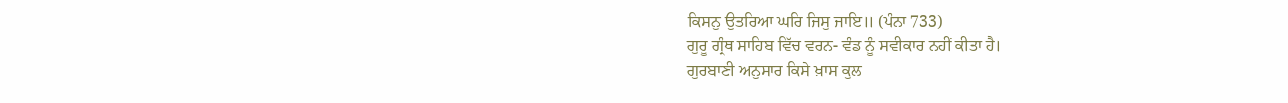ਕਿਸਨੁ ਉਤਰਿਆ ਘਰਿ ਜਿਸੁ ਜਾਇ॥ (ਪੰਨਾ 733)
ਗੁਰੂ ਗ੍ਰੰਥ ਸਾਹਿਬ ਵਿੱਚ ਵਰਨ- ਵੰਡ ਨੂੰ ਸਵੀਕਾਰ ਨਹੀਂ ਕੀਤਾ ਹੈ।
ਗੁਰਬਾਣੀ ਅਨੁਸਾਰ ਕਿਸੇ ਖ਼ਾਸ ਕੁਲ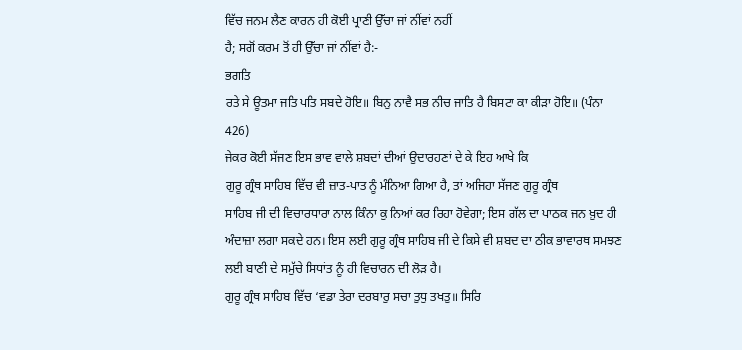ਵਿੱਚ ਜਨਮ ਲੈਣ ਕਾਰਨ ਹੀ ਕੋਈ ਪ੍ਰਾਣੀ ਉੱਚਾ ਜਾਂ ਨੀਂਵਾਂ ਨਹੀਂ
ਹੈ; ਸਗੋਂ ਕਰਮ ਤੋਂ ਹੀ ਉੱਚਾ ਜਾਂ ਨੀਂਵਾਂ ਹੈ:-
ਭਗਤਿ
ਰਤੇ ਸੇ ਊਤਮਾ ਜਤਿ ਪਤਿ ਸਬਦੇ ਹੋਇ॥ ਬਿਨੁ ਨਾਵੈ ਸਭ ਨੀਚ ਜਾਤਿ ਹੈ ਬਿਸਟਾ ਕਾ ਕੀੜਾ ਹੋਇ॥ (ਪੰਨਾ
426)
ਜੇਕਰ ਕੋਈ ਸੱਜਣ ਇਸ ਭਾਵ ਵਾਲੇ ਸ਼ਬਦਾਂ ਦੀਆਂ ਉਦਾਰਹਣਾਂ ਦੇ ਕੇ ਇਹ ਆਖੇ ਕਿ
ਗੁਰੂ ਗ੍ਰੰਥ ਸਾਹਿਬ ਵਿੱਚ ਵੀ ਜ਼ਾਤ-ਪਾਤ ਨੂੰ ਮੰਨਿਆ ਗਿਆ ਹੈ, ਤਾਂ ਅਜਿਹਾ ਸੱਜਣ ਗੁਰੂ ਗ੍ਰੰਥ
ਸਾਹਿਬ ਜੀ ਦੀ ਵਿਚਾਰਧਾਰਾ ਨਾਲ ਕਿੰਨਾ ਕੁ ਨਿਆਂ ਕਰ ਰਿਹਾ ਹੋਵੇਗਾ; ਇਸ ਗੱਲ ਦਾ ਪਾਠਕ ਜਨ ਖ਼ੁਦ ਹੀ
ਅੰਦਾਜ਼ਾ ਲਗਾ ਸਕਦੇ ਹਨ। ਇਸ ਲਈ ਗੁਰੂ ਗ੍ਰੰਥ ਸਾਹਿਬ ਜੀ ਦੇ ਕਿਸੇ ਵੀ ਸ਼ਬਦ ਦਾ ਠੀਕ ਭਾਵਾਰਥ ਸਮਝਣ
ਲਈ ਬਾਣੀ ਦੇ ਸਮੁੱਚੇ ਸਿਧਾਂਤ ਨੂੰ ਹੀ ਵਿਚਾਰਨ ਦੀ ਲੋੜ ਹੈ।
ਗੁਰੂ ਗ੍ਰੰਥ ਸਾਹਿਬ ਵਿੱਚ ‘ਵਡਾ ਤੇਰਾ ਦਰਬਾਰੁ ਸਚਾ ਤੁਧੁ ਤਖਤੁ॥ ਸਿਰਿ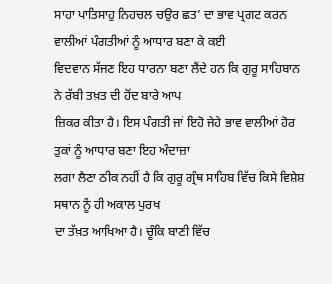ਸਾਹਾ ਪਾਤਿਸਾਹੁ ਨਿਹਚਲ ਚਉਰ ਛਤ’ ਦਾ ਭਾਵ ਪ੍ਰਗਟ ਕਰਨ ਵਾਲੀਆਂ ਪੰਗਤੀਆਂ ਨੂੰ ਆਧਾਰ ਬਣਾ ਕੇ ਕਈ
ਵਿਦਵਾਨ ਸੱਜਣ ਇਹ ਧਾਰਨਾ ਬਣਾ ਲੈਂਦੇ ਹਨ ਕਿ ਗੁਰੂ ਸਾਹਿਬਾਨ ਨੇ ਰੱਬੀ ਤਖ਼ਤ ਦੀ ਹੋਂਦ ਬਾਰੇ ਆਪ
ਜ਼ਿਕਰ ਕੀਤਾ ਹੈ। ਇਸ ਪੰਗਤੀ ਜਾਂ ਇਹੋ ਜੇਹੇ ਭਾਵ ਵਾਲੀਆਂ ਹੋਰ ਤੁਕਾਂ ਨੂੰ ਆਧਾਰ ਬਣਾ ਇਹ ਅੰਦਾਜ਼ਾ
ਲਗਾ ਲੈਣਾ ਠੀਕ ਨਹੀਂ ਹੈ ਕਿ ਗੁਰੂ ਗ੍ਰੰਥ ਸਾਹਿਬ ਵਿੱਚ ਕਿਸੇ ਵਿਸ਼ੇਸ਼ ਸਥਾਨ ਨੂੰ ਹੀ ਅਕਾਲ ਪੁਰਖ
ਦਾ ਤੱਖ਼ਤ ਆਖਿਆ ਹੈ। ਚੂੰਕਿ ਬਾਣੀ ਵਿੱਚ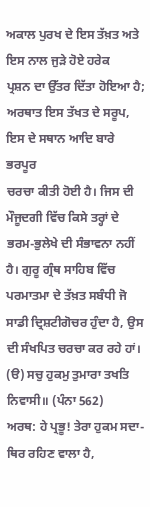ਅਕਾਲ ਪੁਰਖ ਦੇ ਇਸ ਤੱਖ਼ਤ ਅਤੇ ਇਸ ਨਾਲ ਜੁੜੇ ਹੋਏ ਹਰੇਕ
ਪ੍ਰਸ਼ਨ ਦਾ ਉੱਤਰ ਦਿੱਤਾ ਹੋਇਆ ਹੈ; ਅਰਥਾਤ ਇਸ ਤੱਖਤ ਦੇ ਸਰੂਪ, ਇਸ ਦੇ ਸਥਾਨ ਆਦਿ ਬਾਰੇ ਭਰਪੂਰ
ਚਰਚਾ ਕੀਤੀ ਹੋਈ ਹੈ। ਜਿਸ ਦੀ ਮੌਜੂਦਗੀ ਵਿੱਚ ਕਿਸੇ ਤਰ੍ਹਾਂ ਦੇ ਭਰਮ-ਭੁਲੇਖੇ ਦੀ ਸੰਭਾਵਨਾ ਨਹੀਂ
ਹੈ। ਗੁਰੂ ਗ੍ਰੰਥ ਸਾਹਿਬ ਵਿੱਚ ਪਰਮਾਤਮਾ ਦੇ ਤੱਖ਼ਤ ਸਬੰਧੀ ਜੋ ਸਾਡੀ ਦ੍ਰਿਸ਼ਟੀਗੋਚਰ ਹੁੰਦਾ ਹੈ, ਉਸ
ਦੀ ਸੰਖਪਿਤ ਚਰਚਾ ਕਰ ਰਹੇ ਹਾਂ।
(ੳ) ਸਚੁ ਹੁਕਮੁ ਤੁਮਾਰਾ ਤਖਤਿ ਨਿਵਾਸੀ॥ (ਪੰਨਾ 562)
ਅਰਥ: ਹੇ ਪ੍ਰਭੂ! ਤੇਰਾ ਹੁਕਮ ਸਦਾ-ਥਿਰ ਰਹਿਣ ਵਾਲਾ ਹੈ,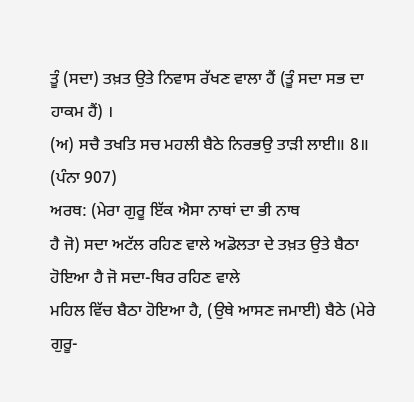ਤੂੰ (ਸਦਾ) ਤਖ਼ਤ ਉਤੇ ਨਿਵਾਸ ਰੱਖਣ ਵਾਲਾ ਹੈਂ (ਤੂੰ ਸਦਾ ਸਭ ਦਾ ਹਾਕਮ ਹੈਂ) ।
(ਅ) ਸਚੈ ਤਖਤਿ ਸਚ ਮਹਲੀ ਬੈਠੇ ਨਿਰਭਉ ਤਾੜੀ ਲਾਈ॥ 8॥ (ਪੰਨਾ 907)
ਅਰਥ: (ਮੇਰਾ ਗੁਰੂ ਇੱਕ ਐਸਾ ਨਾਥਾਂ ਦਾ ਭੀ ਨਾਥ
ਹੈ ਜੋ) ਸਦਾ ਅਟੱਲ ਰਹਿਣ ਵਾਲੇ ਅਡੋਲਤਾ ਦੇ ਤਖ਼ਤ ਉਤੇ ਬੈਠਾ ਹੋਇਆ ਹੈ ਜੋ ਸਦਾ-ਥਿਰ ਰਹਿਣ ਵਾਲੇ
ਮਹਿਲ ਵਿੱਚ ਬੈਠਾ ਹੋਇਆ ਹੈ, (ਉਥੇ ਆਸਣ ਜਮਾਈ) ਬੈਠੇ (ਮੇਰੇ ਗੁਰੂ-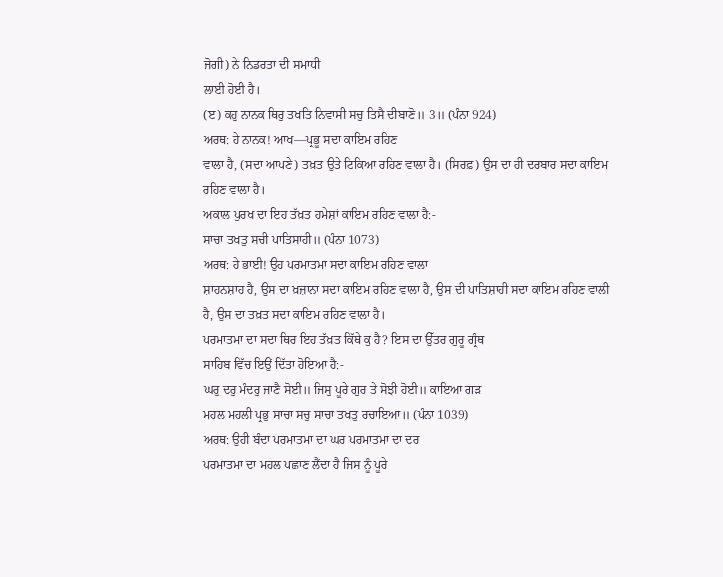ਜੋਗੀ) ਨੇ ਨਿਡਰਤਾ ਦੀ ਸਮਾਧੀ
ਲਾਈ ਹੋਈ ਹੈ।
(ੲ) ਕਹੁ ਨਾਨਕ ਥਿਰੁ ਤਖਤਿ ਨਿਵਾਸੀ ਸਚੁ ਤਿਸੈ ਦੀਬਾਣੋ॥ 3॥ (ਪੰਨਾ 924)
ਅਰਥ: ਹੇ ਨਾਨਕ! ਆਖ—ਪ੍ਰਭੂ ਸਦਾ ਕਾਇਮ ਰਹਿਣ
ਵਾਲਾ ਹੈ, (ਸਦਾ ਆਪਣੇ) ਤਖ਼ਤ ਉਤੇ ਟਿਕਿਆ ਰਹਿਣ ਵਾਲਾ ਹੈ। (ਸਿਰਫ਼) ਉਸ ਦਾ ਹੀ ਦਰਬਾਰ ਸਦਾ ਕਾਇਮ
ਰਹਿਣ ਵਾਲਾ ਹੈ।
ਅਕਾਲ ਪੁਰਖ ਦਾ ਇਹ ਤੱਖ਼ਤ ਹਮੇਸ਼ਾਂ ਕਾਇਮ ਰਹਿਣ ਵਾਲਾ ਹੈ:-
ਸਾਚਾ ਤਖਤੁ ਸਚੀ ਪਾਤਿਸਾਹੀ॥ (ਪੰਨਾ 1073)
ਅਰਥ: ਹੇ ਭਾਈ! ਉਹ ਪਰਮਾਤਮਾ ਸਦਾ ਕਾਇਮ ਰਹਿਣ ਵਾਲਾ
ਸ਼ਾਹਨਸ਼ਾਹ ਹੈ, ਉਸ ਦਾ ਖ਼ਜ਼ਾਨਾ ਸਦਾ ਕਾਇਮ ਰਹਿਣ ਵਾਲਾ ਹੈ, ਉਸ ਦੀ ਪਾਤਿਸ਼ਾਹੀ ਸਦਾ ਕਾਇਮ ਰਹਿਣ ਵਾਲੀ
ਹੈ, ਉਸ ਦਾ ਤਖ਼ਤ ਸਦਾ ਕਾਇਮ ਰਹਿਣ ਵਾਲਾ ਹੈ।
ਪਰਮਾਤਮਾ ਦਾ ਸਦਾ ਥਿਰ ਇਹ ਤੱਖ਼ਤ ਕਿੱਥੇ ਕੁ ਹੈ? ਇਸ ਦਾ ਉੱਤਰ ਗੁਰੂ ਗ੍ਰੰਥ
ਸਾਹਿਬ ਵਿੱਚ ਇਉਂ ਦਿੱਤਾ ਹੋਇਆ ਹੈ:-
ਘਰੁ ਦਰੁ ਮੰਦਰੁ ਜਾਣੈ ਸੋਈ॥ ਜਿਸੁ ਪੂਰੇ ਗੁਰ ਤੇ ਸੋਝੀ ਹੋਈ॥ ਕਾਇਆ ਗੜ
ਮਹਲ ਮਹਲੀ ਪ੍ਰਭੁ ਸਾਚਾ ਸਚੁ ਸਾਚਾ ਤਖਤੁ ਰਚਾਇਆ॥ (ਪੰਨਾ 1039)
ਅਰਥ: ਉਹੀ ਬੰਦਾ ਪਰਮਾਤਮਾ ਦਾ ਘਰ ਪਰਮਾਤਮਾ ਦਾ ਦਰ
ਪਰਮਾਤਮਾ ਦਾ ਮਹਲ ਪਛਾਣ ਲੈਂਦਾ ਹੈ ਜਿਸ ਨੂੰ ਪੂਰੇ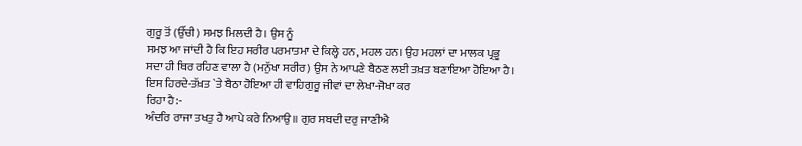ਗੁਰੂ ਤੋਂ (ਉੱਚੀ) ਸਮਝ ਮਿਲਦੀ ਹੈ। ਉਸ ਨੂੰ
ਸਮਝ ਆ ਜਾਂਦੀ ਹੈ ਕਿ ਇਹ ਸਰੀਰ ਪਰਮਾਤਮਾ ਦੇ ਕਿਲ੍ਹੇ ਹਨ, ਮਹਲ ਹਨ। ਉਹ ਮਹਲਾਂ ਦਾ ਮਾਲਕ ਪ੍ਰਭੂ
ਸਦਾ ਹੀ ਥਿਰ ਰਹਿਣ ਵਾਲਾ ਹੈ (ਮਨੁੱਖਾ ਸਰੀਰ) ਉਸ ਨੇ ਆਪਣੇ ਬੈਠਣ ਲਈ ਤਖ਼ਤ ਬਣਾਇਆ ਹੋਇਆ ਹੈ।
ਇਸ ਹਿਰਦੇ-ਤੱਖ਼ਤ `ਤੇ ਬੈਠਾ ਹੋਇਆ ਹੀ ਵਾਹਿਗੁਰੂ ਜੀਵਾਂ ਦਾ ਲੇਖਾ-ਜੋਖਾ ਕਰ
ਰਿਹਾ ਹੈ:-
ਅੰਦਰਿ ਰਾਜਾ ਤਖਤੁ ਹੈ ਆਪੇ ਕਰੇ ਨਿਆਉ॥ ਗੁਰ ਸਬਦੀ ਦਰੁ ਜਾਣੀਐ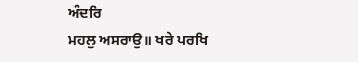ਅੰਦਰਿ
ਮਹਲੁ ਅਸਰਾਉ॥ ਖਰੇ ਪਰਖਿ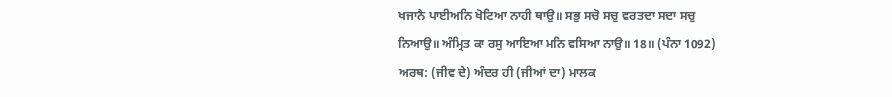ਖਜਾਨੈ ਪਾਈਅਨਿ ਖੋਟਿਆ ਨਾਹੀ ਥਾਉ॥ ਸਭੁ ਸਚੋ ਸਚੁ ਵਰਤਦਾ ਸਦਾ ਸਚੁ
ਨਿਆਉ॥ ਅੰਮ੍ਰਿਤ ਕਾ ਰਸੁ ਆਇਆ ਮਨਿ ਵਸਿਆ ਨਾਉ॥ 18॥ (ਪੰਨਾ 1092)
ਅਰਥ: (ਜੀਵ ਦੇ) ਅੰਦਰ ਹੀ (ਜੀਆਂ ਦਾ) ਮਾਲਕ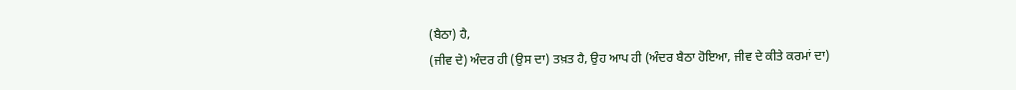(ਬੈਠਾ) ਹੈ,
(ਜੀਵ ਦੇ) ਅੰਦਰ ਹੀ (ਉਸ ਦਾ) ਤਖ਼ਤ ਹੈ, ਉਹ ਆਪ ਹੀ (ਅੰਦਰ ਬੈਠਾ ਹੋਇਆ, ਜੀਵ ਦੇ ਕੀਤੇ ਕਰਮਾਂ ਦਾ)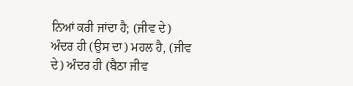ਨਿਆਂ ਕਰੀ ਜਾਂਦਾ ਹੈ; (ਜੀਵ ਦੇ) ਅੰਦਰ ਹੀ (ਉਸ ਦਾ) ਮਹਲ ਹੈ, (ਜੀਵ ਦੇ) ਅੰਦਰ ਹੀ (ਬੈਠਾ ਜੀਵ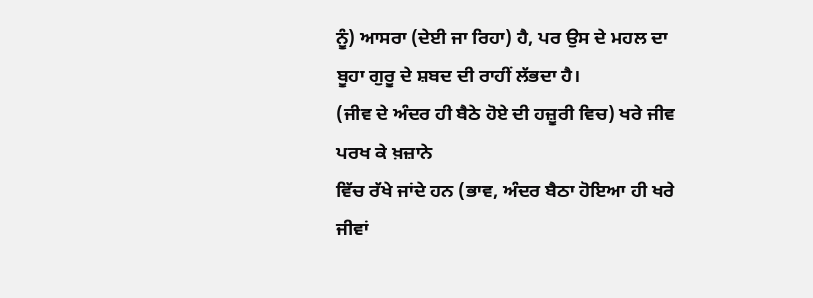ਨੂੰ) ਆਸਰਾ (ਦੇਈ ਜਾ ਰਿਹਾ) ਹੈ, ਪਰ ਉਸ ਦੇ ਮਹਲ ਦਾ ਬੂਹਾ ਗੁਰੂ ਦੇ ਸ਼ਬਦ ਦੀ ਰਾਹੀਂ ਲੱਭਦਾ ਹੈ।
(ਜੀਵ ਦੇ ਅੰਦਰ ਹੀ ਬੈਠੇ ਹੋਏ ਦੀ ਹਜ਼ੂਰੀ ਵਿਚ) ਖਰੇ ਜੀਵ ਪਰਖ ਕੇ ਖ਼ਜ਼ਾਨੇ
ਵਿੱਚ ਰੱਖੇ ਜਾਂਦੇ ਹਨ (ਭਾਵ, ਅੰਦਰ ਬੈਠਾ ਹੋਇਆ ਹੀ ਖਰੇ ਜੀਵਾਂ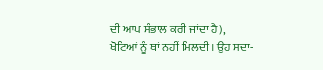ਦੀ ਆਪ ਸੰਭਾਲ ਕਰੀ ਜਾਂਦਾ ਹੈ),
ਖੋਟਿਆਂ ਨੂੰ ਥਾਂ ਨਹੀਂ ਮਿਲਦੀ। ਉਹ ਸਦਾ-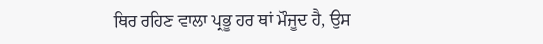ਥਿਰ ਰਹਿਣ ਵਾਲਾ ਪ੍ਰਭੂ ਹਰ ਥਾਂ ਮੌਜੂਦ ਹੈ, ਉਸ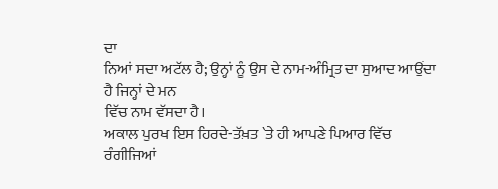ਦਾ
ਨਿਆਂ ਸਦਾ ਅਟੱਲ ਹੈ; ਉਨ੍ਹਾਂ ਨੂੰ ਉਸ ਦੇ ਨਾਮ-ਅੰਮ੍ਰਿਤ ਦਾ ਸੁਆਦ ਆਉਂਦਾ ਹੈ ਜਿਨ੍ਹਾਂ ਦੇ ਮਨ
ਵਿੱਚ ਨਾਮ ਵੱਸਦਾ ਹੈ।
ਅਕਾਲ ਪੁਰਖ ਇਸ ਹਿਰਦੇ-ਤੱਖ਼ਤ `ਤੇ ਹੀ ਆਪਣੇ ਪਿਆਰ ਵਿੱਚ ਰੰਗੀਜਿਆਂ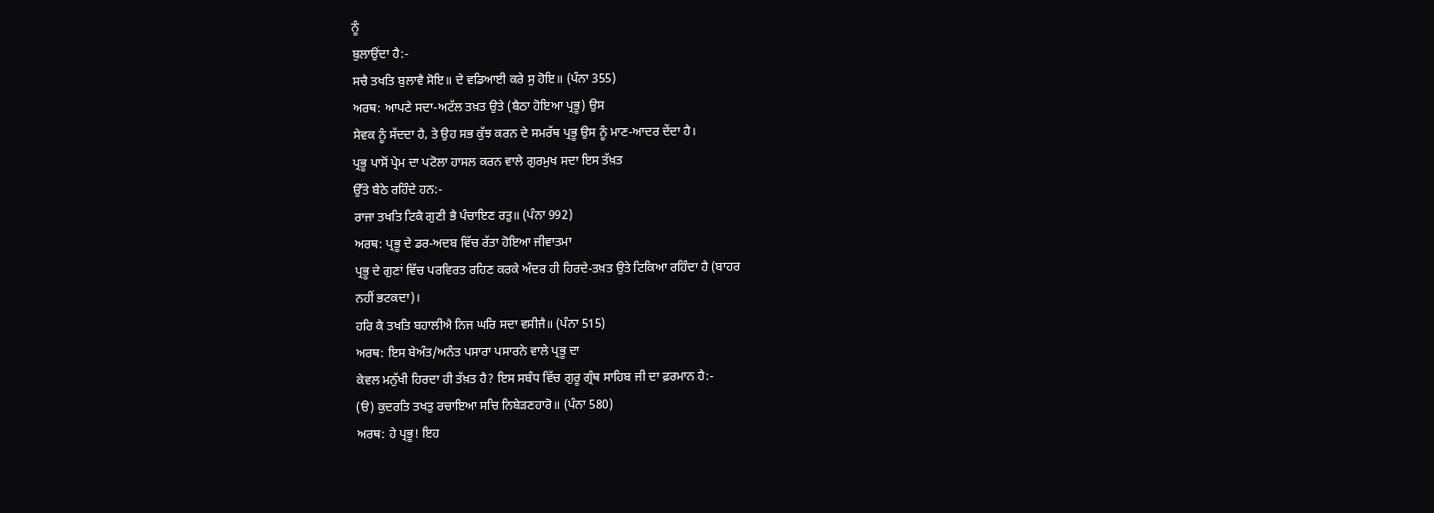ਨੂੰ
ਬੁਲਾਉਂਦਾ ਹੈ:-
ਸਚੈ ਤਖਤਿ ਬੁਲਾਵੈ ਸੋਇ॥ ਦੇ ਵਡਿਆਈ ਕਰੇ ਸੁ ਹੋਇ॥ (ਪੰਨਾ 355)
ਅਰਥ: ਆਪਣੇ ਸਦਾ-ਅਟੱਲ ਤਖ਼ਤ ਉਤੇ (ਬੈਠਾ ਹੋਇਆ ਪ੍ਰਭੂ) ਉਸ
ਸੇਵਕ ਨੂੰ ਸੱਦਦਾ ਹੈ, ਤੇ ਉਹ ਸਭ ਕੁੱਝ ਕਰਨ ਦੇ ਸਮਰੱਥ ਪ੍ਰਭੂ ਉਸ ਨੂੰ ਮਾਣ-ਆਦਰ ਦੇਂਦਾ ਹੈ।
ਪ੍ਰਭੂ ਪਾਸੋਂ ਪ੍ਰੇਮ ਦਾ ਪਟੋਲਾ ਹਾਸਲ ਕਰਨ ਵਾਲੇ ਗੁਰਮੁਖ ਸਦਾ ਇਸ ਤੱਖ਼ਤ
ਉੱਤੇ ਬੈਠੇ ਰਹਿੰਦੇ ਹਨ:-
ਰਾਜਾ ਤਖਤਿ ਟਿਕੈ ਗੁਣੀ ਭੈ ਪੰਚਾਇਣ ਰਤੁ॥ (ਪੰਨਾ 992)
ਅਰਥ: ਪ੍ਰਭੂ ਦੇ ਡਰ-ਅਦਬ ਵਿੱਚ ਰੱਤਾ ਹੋਇਆ ਜੀਵਾਤਮਾ
ਪ੍ਰਭੂ ਦੇ ਗੁਣਾਂ ਵਿੱਚ ਪਰਵਿਰਤ ਰਹਿਣ ਕਰਕੇ ਅੰਦਰ ਹੀ ਹਿਰਦੇ-ਤਖ਼ਤ ਉਤੇ ਟਿਕਿਆ ਰਹਿੰਦਾ ਹੈ (ਬਾਹਰ
ਨਹੀਂ ਭਟਕਦਾ)।
ਹਰਿ ਕੈ ਤਖਤਿ ਬਹਾਲੀਐ ਨਿਜ ਘਰਿ ਸਦਾ ਵਸੀਜੈ॥ (ਪੰਨਾ 515)
ਅਰਥ: ਇਸ ਬੇਅੰਤ/ਅਨੰਤ ਪਸਾਰਾ ਪਸਾਰਨੇ ਵਾਲੇ ਪ੍ਰਭੂ ਦਾ
ਕੇਵਲ ਮਨੁੱਖੀ ਹਿਰਦਾ ਹੀ ਤੱਖ਼ਤ ਹੈ? ਇਸ ਸਬੰਧ ਵਿੱਚ ਗੁਰੂ ਗ੍ਰੰਥ ਸਾਹਿਬ ਜੀ ਦਾ ਫ਼ਰਮਾਨ ਹੈ:-
(ੳ) ਕੁਦਰਤਿ ਤਖਤੁ ਰਚਾਇਆ ਸਚਿ ਨਿਬੇੜਣਹਾਰੋ॥ (ਪੰਨਾ 580)
ਅਰਥ: ਹੇ ਪ੍ਰਭੂ! ਇਹ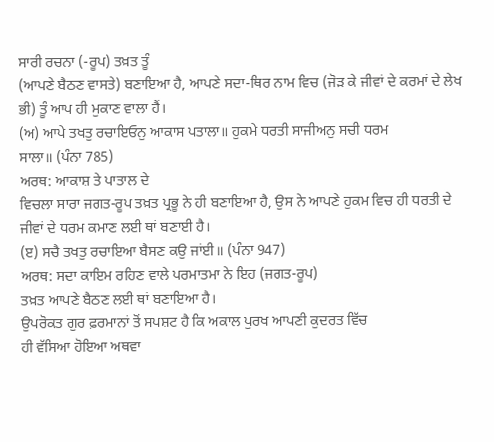ਸਾਰੀ ਰਚਨਾ (-ਰੂਪ) ਤਖ਼ਤ ਤੂੰ
(ਆਪਣੇ ਬੈਠਣ ਵਾਸਤੇ) ਬਣਾਇਆ ਹੈ, ਆਪਣੇ ਸਦਾ-ਥਿਰ ਨਾਮ ਵਿਚ (ਜੋੜ ਕੇ ਜੀਵਾਂ ਦੇ ਕਰਮਾਂ ਦੇ ਲੇਖ
ਭੀ) ਤੂੰ ਆਪ ਹੀ ਮੁਕਾਣ ਵਾਲਾ ਹੈਂ।
(ਅ) ਆਪੇ ਤਖਤੁ ਰਚਾਇਓਨੁ ਆਕਾਸ ਪਤਾਲਾ॥ ਹੁਕਮੇ ਧਰਤੀ ਸਾਜੀਅਨੁ ਸਚੀ ਧਰਮ
ਸਾਲਾ॥ (ਪੰਨਾ 785)
ਅਰਥ: ਆਕਾਸ਼ ਤੇ ਪਾਤਾਲ ਦੇ
ਵਿਚਲਾ ਸਾਰਾ ਜਗਤ-ਰੂਪ ਤਖ਼ਤ ਪ੍ਰਭੂ ਨੇ ਹੀ ਬਣਾਇਆ ਹੈ, ਉਸ ਨੇ ਆਪਣੇ ਹੁਕਮ ਵਿਚ ਹੀ ਧਰਤੀ ਦੇ
ਜੀਵਾਂ ਦੇ ਧਰਮ ਕਮਾਣ ਲਈ ਥਾਂ ਬਣਾਈ ਹੈ।
(ੲ) ਸਚੈ ਤਖਤੁ ਰਚਾਇਆ ਬੈਸਣ ਕਉ ਜਾਂਈ॥ (ਪੰਨਾ 947)
ਅਰਥ: ਸਦਾ ਕਾਇਮ ਰਹਿਣ ਵਾਲੇ ਪਰਮਾਤਮਾ ਨੇ ਇਹ (ਜਗਤ-ਰੂਪ)
ਤਖ਼ਤ ਆਪਣੇ ਬੈਠਣ ਲਈ ਥਾਂ ਬਣਾਇਆ ਹੈ।
ਉਪਰੋਕਤ ਗੁਰ ਫ਼ਰਮਾਨਾਂ ਤੋਂ ਸਪਸ਼ਟ ਹੈ ਕਿ ਅਕਾਲ ਪੁਰਖ ਆਪਣੀ ਕੁਦਰਤ ਵਿੱਚ
ਹੀ ਵੱਸਿਆ ਹੋਇਆ ਅਥਵਾ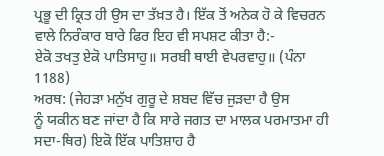ਪ੍ਰਭੂ ਦੀ ਕ੍ਰਿਤ ਹੀ ਉਸ ਦਾ ਤੱਖ਼ਤ ਹੈ। ਇੱਕ ਤੋਂ ਅਨੇਕ ਹੋ ਕੇ ਵਿਚਰਨ
ਵਾਲੇ ਨਿਰੰਕਾਰ ਬਾਰੇ ਫਿਰ ਇਹ ਵੀ ਸਪਸ਼ਟ ਕੀਤਾ ਹੈ:-
ਏਕੋ ਤਖਤੁ ਏਕੋ ਪਾਤਿਸਾਹੁ॥ ਸਰਬੀ ਥਾਈ ਵੇਪਰਵਾਹੁ॥ (ਪੰਨਾ 1188)
ਅਰਥ: (ਜੇਹੜਾ ਮਨੁੱਖ ਗੁਰੂ ਦੇ ਸ਼ਬਦ ਵਿੱਚ ਜੁੜਦਾ ਹੈ ਉਸ
ਨੂੰ ਯਕੀਨ ਬਣ ਜਾਂਦਾ ਹੈ ਕਿ ਸਾਰੇ ਜਗਤ ਦਾ ਮਾਲਕ ਪਰਮਾਤਮਾ ਹੀ ਸਦਾ-ਥਿਰ) ਇਕੋ ਇੱਕ ਪਾਤਿਸ਼ਾਹ ਹੈ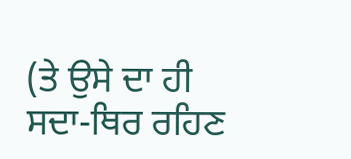(ਤੇ ਉਸੇ ਦਾ ਹੀ ਸਦਾ-ਥਿਰ ਰਹਿਣ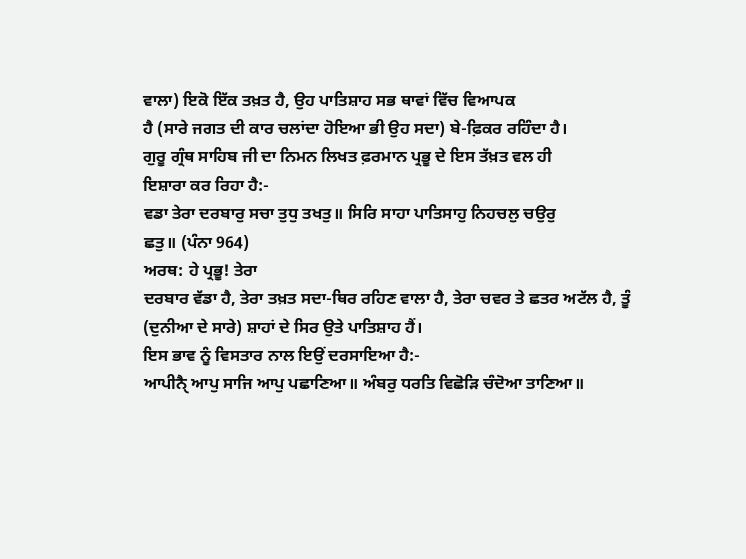ਵਾਲਾ) ਇਕੋ ਇੱਕ ਤਖ਼ਤ ਹੈ, ਉਹ ਪਾਤਿਸ਼ਾਹ ਸਭ ਥਾਵਾਂ ਵਿੱਚ ਵਿਆਪਕ
ਹੈ (ਸਾਰੇ ਜਗਤ ਦੀ ਕਾਰ ਚਲਾਂਦਾ ਹੋਇਆ ਭੀ ਉਹ ਸਦਾ) ਬੇ-ਫ਼ਿਕਰ ਰਹਿੰਦਾ ਹੈ।
ਗੁਰੂ ਗ੍ਰੰਥ ਸਾਹਿਬ ਜੀ ਦਾ ਨਿਮਨ ਲਿਖਤ ਫ਼ਰਮਾਨ ਪ੍ਰਭੂ ਦੇ ਇਸ ਤੱਖ਼ਤ ਵਲ ਹੀ
ਇਸ਼ਾਰਾ ਕਰ ਰਿਹਾ ਹੈ:-
ਵਡਾ ਤੇਰਾ ਦਰਬਾਰੁ ਸਚਾ ਤੁਧੁ ਤਖਤੁ॥ ਸਿਰਿ ਸਾਹਾ ਪਾਤਿਸਾਹੁ ਨਿਹਚਲੁ ਚਉਰੁ
ਛਤੁ॥ (ਪੰਨਾ 964)
ਅਰਥ: ਹੇ ਪ੍ਰਭੂ! ਤੇਰਾ
ਦਰਬਾਰ ਵੱਡਾ ਹੈ, ਤੇਰਾ ਤਖ਼ਤ ਸਦਾ-ਥਿਰ ਰਹਿਣ ਵਾਲਾ ਹੈ, ਤੇਰਾ ਚਵਰ ਤੇ ਛਤਰ ਅਟੱਲ ਹੈ, ਤੂੰ
(ਦੁਨੀਆ ਦੇ ਸਾਰੇ) ਸ਼ਾਹਾਂ ਦੇ ਸਿਰ ਉਤੇ ਪਾਤਿਸ਼ਾਹ ਹੈਂ।
ਇਸ ਭਾਵ ਨੂੰ ਵਿਸਤਾਰ ਨਾਲ ਇਉਂ ਦਰਸਾਇਆ ਹੈ:-
ਆਪੀਨੈੑ ਆਪੁ ਸਾਜਿ ਆਪੁ ਪਛਾਣਿਆ॥ ਅੰਬਰੁ ਧਰਤਿ ਵਿਛੋੜਿ ਚੰਦੋਆ ਤਾਣਿਆ॥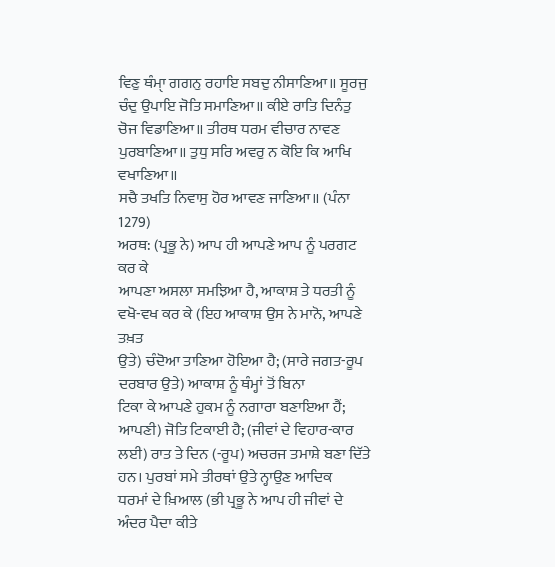ਵਿਣੁ ਥੰਮਾੑ ਗਗਨੁ ਰਹਾਇ ਸਬਦੁ ਨੀਸਾਣਿਆ॥ ਸੂਰਜੁ ਚੰਦੁ ਉਪਾਇ ਜੋਤਿ ਸਮਾਣਿਆ॥ ਕੀਏ ਰਾਤਿ ਦਿਨੰਤੁ
ਚੋਜ ਵਿਡਾਣਿਆ॥ ਤੀਰਥ ਧਰਮ ਵੀਚਾਰ ਨਾਵਣ ਪੁਰਬਾਣਿਆ॥ ਤੁਧੁ ਸਰਿ ਅਵਰੁ ਨ ਕੋਇ ਕਿ ਆਖਿ ਵਖਾਣਿਆ॥
ਸਚੈ ਤਖਤਿ ਨਿਵਾਸੁ ਹੋਰ ਆਵਣ ਜਾਣਿਆ॥ (ਪੰਨਾ 1279)
ਅਰਥ: (ਪ੍ਰਭੂ ਨੇ) ਆਪ ਹੀ ਆਪਣੇ ਆਪ ਨੂੰ ਪਰਗਟ ਕਰ ਕੇ
ਆਪਣਾ ਅਸਲਾ ਸਮਝਿਆ ਹੈ, ਆਕਾਸ਼ ਤੇ ਧਰਤੀ ਨੂੰ ਵਖੋ-ਵਖ ਕਰ ਕੇ (ਇਹ ਆਕਾਸ਼ ਉਸ ਨੇ ਮਾਨੋ, ਆਪਣੇ ਤਖ਼ਤ
ਉਤੇ) ਚੰਦੋਆ ਤਾਣਿਆ ਹੋਇਆ ਹੈ; (ਸਾਰੇ ਜਗਤ-ਰੂਪ ਦਰਬਾਰ ਉਤੇ) ਆਕਾਸ਼ ਨੂੰ ਥੰਮ੍ਹਾਂ ਤੋਂ ਬਿਨਾ
ਟਿਕਾ ਕੇ ਆਪਣੇ ਹੁਕਮ ਨੂੰ ਨਗਾਰਾ ਬਣਾਇਆ ਹੈਂ; ਆਪਣੀ) ਜੋਤਿ ਟਿਕਾਈ ਹੈ; (ਜੀਵਾਂ ਦੇ ਵਿਹਾਰ-ਕਾਰ
ਲਈ) ਰਾਤ ਤੇ ਦਿਨ (-ਰੂਪ) ਅਚਰਜ ਤਮਾਸ਼ੇ ਬਣਾ ਦਿੱਤੇ ਹਨ। ਪੁਰਬਾਂ ਸਮੇ ਤੀਰਥਾਂ ਉਤੇ ਨ੍ਹਾਉਣ ਆਦਿਕ
ਧਰਮਾਂ ਦੇ ਖ਼ਿਆਲ (ਭੀ ਪ੍ਰਭੂ ਨੇ ਆਪ ਹੀ ਜੀਵਾਂ ਦੇ ਅੰਦਰ ਪੈਦਾ ਕੀਤੇ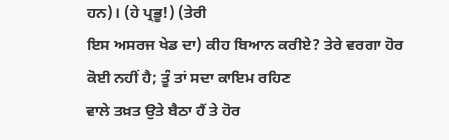ਹਨ)। (ਹੇ ਪ੍ਰਭੂ!) (ਤੇਰੀ
ਇਸ ਅਸਰਜ ਖੇਡ ਦਾ) ਕੀਹ ਬਿਆਨ ਕਰੀਏ? ਤੇਰੇ ਵਰਗਾ ਹੋਰ ਕੋਈ ਨਹੀਂ ਹੈ; ਤੂੰ ਤਾਂ ਸਦਾ ਕਾਇਮ ਰਹਿਣ
ਵਾਲੇ ਤਖ਼ਤ ਉਤੇ ਬੈਠਾ ਹੈਂ ਤੇ ਹੋਰ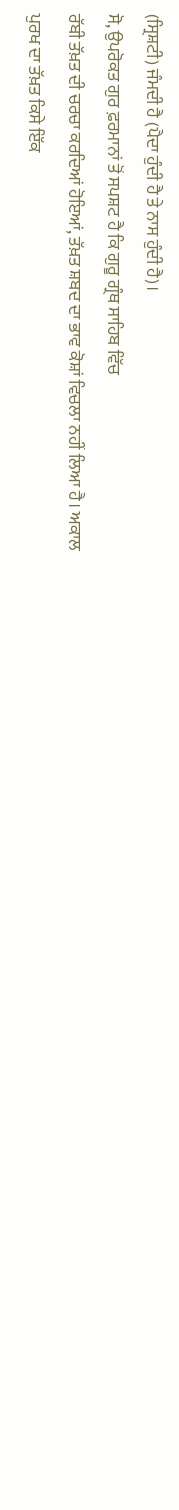(ਸ੍ਰਿਸ਼ਟੀ) ਜੰਮਦੀ ਹੈ (ਪੈਦਾ ਹੁੰਦੀ ਹੈ ਤੇ ਨਾਸ ਹੁੰਦੀ ਹੈ)।
ਸੋ, ਉਪਰੋਕਤ ਗੁਰ ਫ਼ਰਮਾਨਾਂ ਤੋਂ ਸਪਸ਼ਟ ਹੈ ਕਿ ਗੁਰੂ ਗ੍ਰੰਥ ਸਾਹਿਬ ਵਿੱਚ
ਰੱਬੀ ਤੱਖ਼ਤ ਦੀ ਚਰਚਾ ਕਰਦਿਆਂ ਹੋਇਆਂ, ਤੱਖ਼ਤ ਸ਼ਬਦ ਦਾ ਭਾਵ ਕੋਸ਼ਾਂ ਵਿਚਲਾ ਨਹੀਂ ਲਿਆ ਹੈ। ਅਕਾਲ
ਪੁਰਖ ਦਾ ਤੱਖ਼ਤ ਕਿਸੇ ਇੱਕ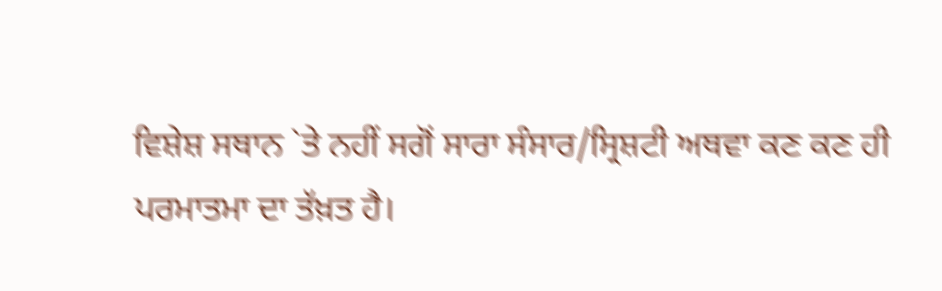ਵਿਸ਼ੇਸ਼ ਸਥਾਨ `ਤੇ ਨਹੀਂ ਸਗੋਂ ਸਾਰਾ ਸੰਸਾਰ/ਸ੍ਰਿਸ਼ਟੀ ਅਥਵਾ ਕਣ ਕਣ ਹੀ
ਪਰਮਾਤਮਾ ਦਾ ਤੱਖ਼ਤ ਹੈ।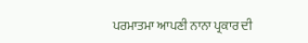ਪਰਮਾਤਮਾ ਆਪਣੀ ਨਾਨਾ ਪ੍ਰਕਾਰ ਦੀ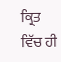ਕ੍ਰਿਤ ਵਿੱਚ ਹੀ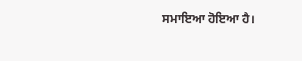ਸਮਾਇਆ ਹੋਇਆ ਹੈ।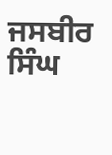ਜਸਬੀਰ ਸਿੰਘ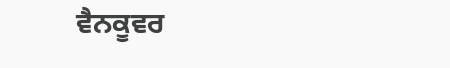ਵੈਨਕੂਵਰ